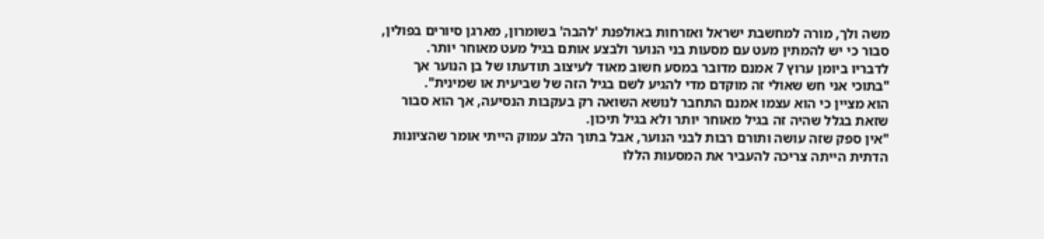משה ולך, מורה למחשבת ישראל ואזרחות באולפנת 'להבה' בשומרון, מארגן סיורים בפולין, סבור כי יש להמתין מעט עם מסעות בני הנוער ולבצע אותם בגיל מעט מאוחר יותר.
לדבריו ביומן ערוץ 7 אמנם מדובר במסע חשוב מאוד לעיצוב תודעתו של בן הנוער אך "בתוכי אני חש שאולי זה מוקדם מדי להגיע לשם בגיל הזה של שביעית או שמינית".
הוא מציין כי הוא עצמו אמנם התחבר לנושא השואה רק בעקבות הנסיעה, אך הוא סבור שזאת בגלל שהיה זה בגיל מאוחר יותר ולא בגיל תיכון.
"אין ספק שזה עושה ותורם רבות לבני הנוער, אבל בתוך הלב עמוק הייתי אומר שהציונות הדתית הייתה צריכה להעביר את המסעות הללו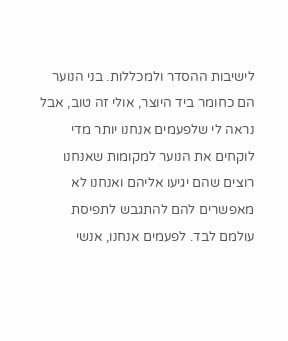לישיבות ההסדר ולמכללות. בני הנוער הם כחומר ביד היוצר, אולי זה טוב, אבל נראה לי שלפעמים אנחנו יותר מדי לוקחים את הנוער למקומות שאנחנו רוצים שהם יגיעו אליהם ואנחנו לא מאפשרים להם להתגבש לתפיסת עולמם לבד. לפעמים אנחנו, אנשי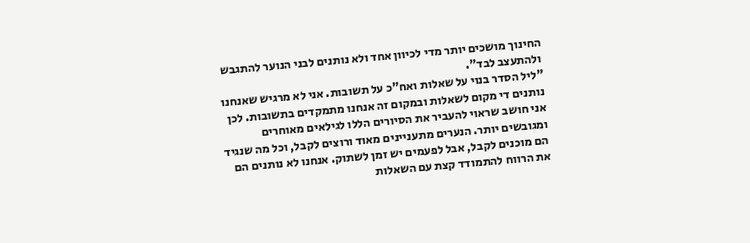החינוך מושכים יותר מדי לכיוון אחד ולא נותנים לבני הנוער להתגבש ולהתעצב לבד".
"ליל הסדר בנוי על שאלות ואח"כ על תשובות. אני לא מרגיש שאנחנו נותנים די מקום לשאלות ובמקום זה אנחנו מתמקדים בתשובות. לכן אני חושב שראוי להעביר את הסיורים הללו לגילאים מאוחרים ומגובשים יותר. הנערים מתעניינים מאוד ורוצים לקבל, וכל מה שנגיד הם מוכנים לקבל, אבל לפעמים יש זמן לשתוק. אנחנו לא נותנים הם את הרווח להתמודד קצת עם השאלות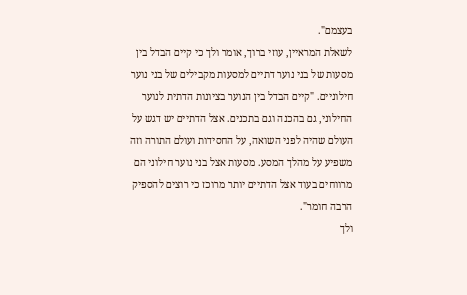בעצמם".
לשאלת המראיין, עוזי ברוך, אומר ולך כי קיים הבדל בין מסעות של בני נוער דתיים למסעות מקבילים של בני נוער חילוניים. "קיים הבדל בין הנוער בציונות הדתית לנוער החילוני, גם בהכנה וגם בתכנים. אצל הדתיים יש דגש על העולם שהיה לפני השואה, על החסידות ועולם התורה וזה משפיע על מהלך המסע. מסעות אצל בני נוער חילוני הם מרווחים בעוד אצל הדתיים יותר מרוכז כי רוצים להספיק הרבה חומר".
ולך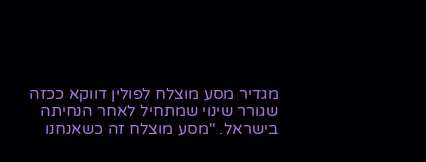מגדיר מסע מוצלח לפולין דווקא ככזה שגורר שינוי שמתחיל לאחר הנחיתה בישראל. "מסע מוצלח זה כשאנחנו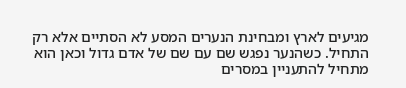מגיעים לארץ ומבחינת הנערים המסע לא הסתיים אלא רק התחיל. כשהנער נפגש שם עם שם של אדם גדול וכאן הוא מתחיל להתעניין במסרים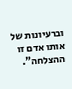וברעיונות של אותו אדם זו ההצלחה".